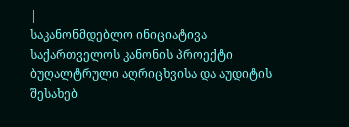|
საკანონმდებლო ინიციატივა
საქართველოს კანონის პროექტი ბუღალტრული აღრიცხვისა და აუდიტის შესახებ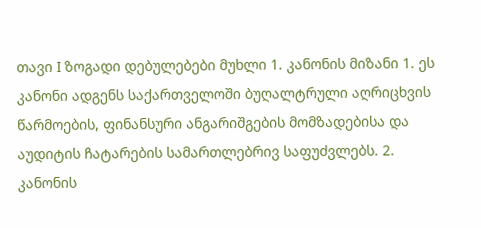თავი I ზოგადი დებულებები მუხლი 1. კანონის მიზანი 1. ეს კანონი ადგენს საქართველოში ბუღალტრული აღრიცხვის წარმოების, ფინანსური ანგარიშგების მომზადებისა და აუდიტის ჩატარების სამართლებრივ საფუძვლებს. 2. კანონის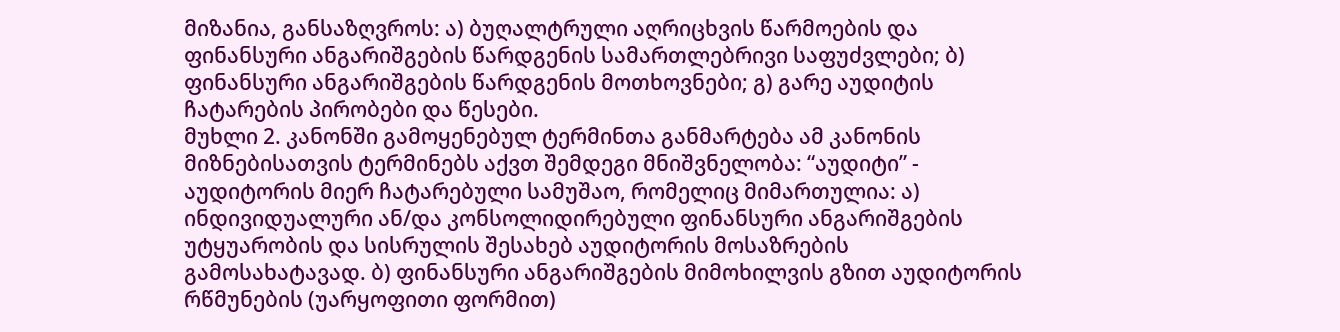მიზანია, განსაზღვროს: ა) ბუღალტრული აღრიცხვის წარმოების და ფინანსური ანგარიშგების წარდგენის სამართლებრივი საფუძვლები; ბ) ფინანსური ანგარიშგების წარდგენის მოთხოვნები; გ) გარე აუდიტის ჩატარების პირობები და წესები.
მუხლი 2. კანონში გამოყენებულ ტერმინთა განმარტება ამ კანონის მიზნებისათვის ტერმინებს აქვთ შემდეგი მნიშვნელობა: “აუდიტი” - აუდიტორის მიერ ჩატარებული სამუშაო, რომელიც მიმართულია: ა) ინდივიდუალური ან/და კონსოლიდირებული ფინანსური ანგარიშგების უტყუარობის და სისრულის შესახებ აუდიტორის მოსაზრების გამოსახატავად. ბ) ფინანსური ანგარიშგების მიმოხილვის გზით აუდიტორის რწმუნების (უარყოფითი ფორმით)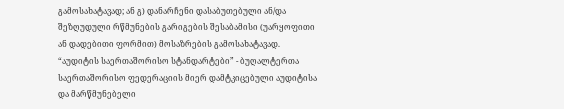გამოსახატავად; ან გ) დანარჩენი დასაბუთებული ან/და შეზღუდული რწმუნების გარიგების შესაბამისი (უარყოფითი ან დადებითი ფორმით) მოსაზრების გამოსახატავად. “აუდიტის საერთაშორისო სტანდარტები” - ბუღალტერთა საერთაშორისო ფედერაციის მიერ დამტკიცებული აუდიტისა და მარწმუნებელი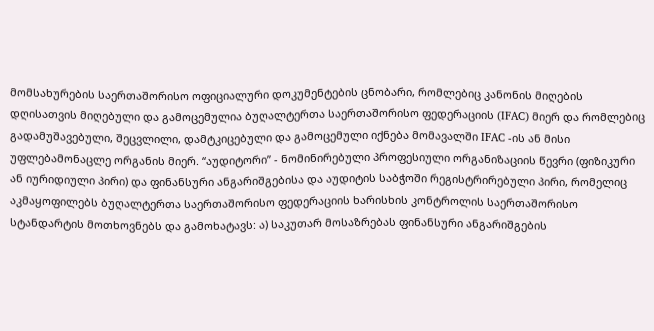მომსახურების საერთაშორისო ოფიციალური დოკუმენტების ცნობარი, რომლებიც კანონის მიღების დღისათვის მიღებული და გამოცემულია ბუღალტერთა საერთაშორისო ფედერაციის (IFAC) მიერ და რომლებიც გადამუშავებული, შეცვლილი, დამტკიცებული და გამოცემული იქნება მომავალში IFAC -ის ან მისი უფლებამონაცლე ორგანის მიერ. “აუდიტორი” - ნომინირებული პროფესიული ორგანიზაციის წევრი (ფიზიკური ან იურიდიული პირი) და ფინანსური ანგარიშგებისა და აუდიტის საბჭოში რეგისტრირებული პირი, რომელიც აკმაყოფილებს ბუღალტერთა საერთაშორისო ფედერაციის ხარისხის კონტროლის საერთაშორისო სტანდარტის მოთხოვნებს და გამოხატავს: ა) საკუთარ მოსაზრებას ფინანსური ანგარიშგების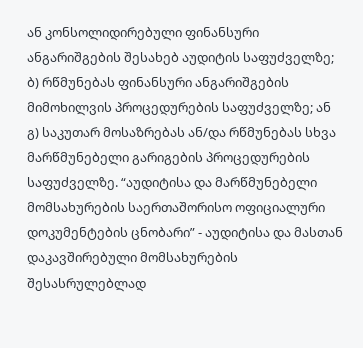ან კონსოლიდირებული ფინანსური ანგარიშგების შესახებ აუდიტის საფუძველზე; ბ) რწმუნებას ფინანსური ანგარიშგების მიმოხილვის პროცედურების საფუძველზე; ან გ) საკუთარ მოსაზრებას ან/და რწმუნებას სხვა მარწმუნებელი გარიგების პროცედურების საფუძველზე. “აუდიტისა და მარწმუნებელი მომსახურების საერთაშორისო ოფიციალური დოკუმენტების ცნობარი” - აუდიტისა და მასთან დაკავშირებული მომსახურების შესასრულებლად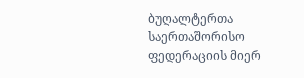ბუღალტერთა საერთაშორისო ფედერაციის მიერ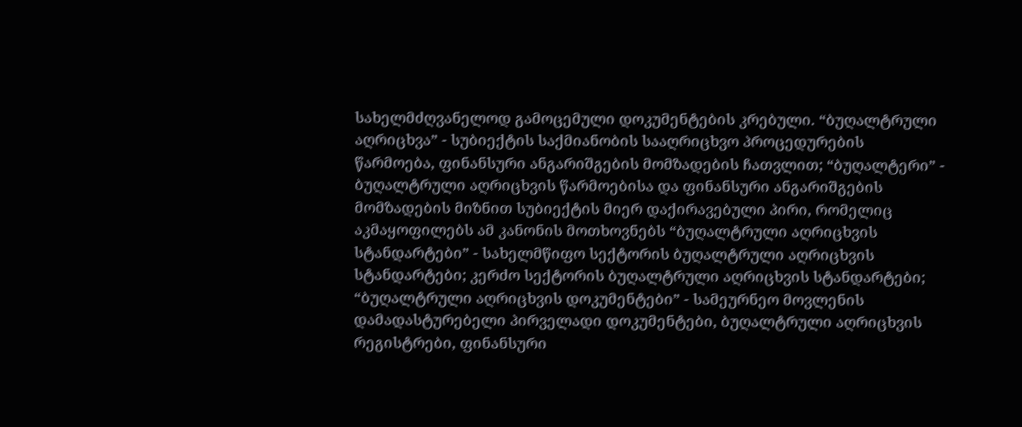სახელმძღვანელოდ გამოცემული დოკუმენტების კრებული. “ბუღალტრული აღრიცხვა” - სუბიექტის საქმიანობის სააღრიცხვო პროცედურების წარმოება, ფინანსური ანგარიშგების მომზადების ჩათვლით; “ბუღალტერი” - ბუღალტრული აღრიცხვის წარმოებისა და ფინანსური ანგარიშგების მომზადების მიზნით სუბიექტის მიერ დაქირავებული პირი, რომელიც აკმაყოფილებს ამ კანონის მოთხოვნებს “ბუღალტრული აღრიცხვის სტანდარტები” - სახელმწიფო სექტორის ბუღალტრული აღრიცხვის სტანდარტები; კერძო სექტორის ბუღალტრული აღრიცხვის სტანდარტები; “ბუღალტრული აღრიცხვის დოკუმენტები” - სამეურნეო მოვლენის დამადასტურებელი პირველადი დოკუმენტები, ბუღალტრული აღრიცხვის რეგისტრები, ფინანსური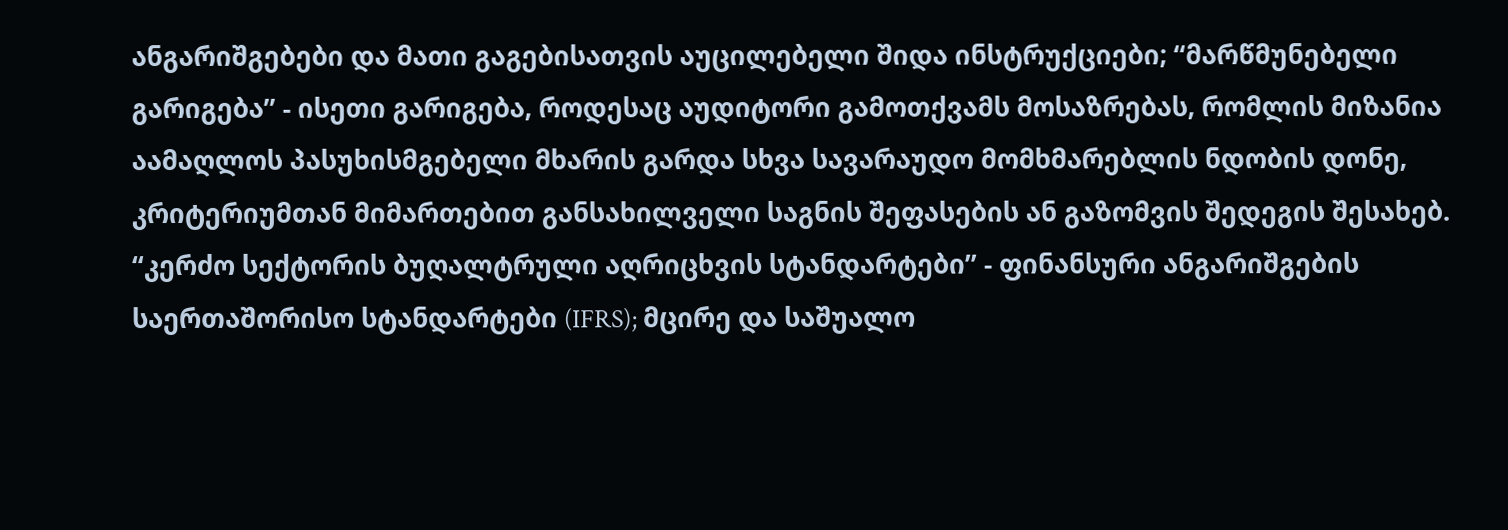ანგარიშგებები და მათი გაგებისათვის აუცილებელი შიდა ინსტრუქციები; “მარწმუნებელი გარიგება” - ისეთი გარიგება, როდესაც აუდიტორი გამოთქვამს მოსაზრებას, რომლის მიზანია აამაღლოს პასუხისმგებელი მხარის გარდა სხვა სავარაუდო მომხმარებლის ნდობის დონე, კრიტერიუმთან მიმართებით განსახილველი საგნის შეფასების ან გაზომვის შედეგის შესახებ. “კერძო სექტორის ბუღალტრული აღრიცხვის სტანდარტები” - ფინანსური ანგარიშგების საერთაშორისო სტანდარტები (IFRS); მცირე და საშუალო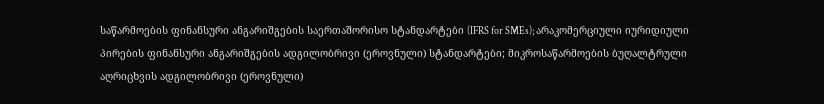საწარმოების ფინანსური ანგარიშგების საერთაშორისო სტანდარტები (IFRS for SMEs); არაკომერციული იურიდიული პირების ფინანსური ანგარიშგების ადგილობრივი (ეროვნული) სტანდარტები; მიკროსაწარმოების ბუღალტრული აღრიცხვის ადგილობრივი (ეროვნული)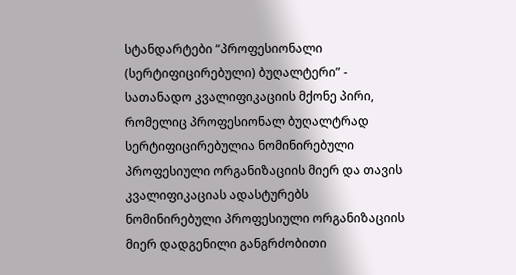სტანდარტები “პროფესიონალი (სერტიფიცირებული) ბუღალტერი” - სათანადო კვალიფიკაციის მქონე პირი, რომელიც პროფესიონალ ბუღალტრად სერტიფიცირებულია ნომინირებული პროფესიული ორგანიზაციის მიერ და თავის კვალიფიკაციას ადასტურებს ნომინირებული პროფესიული ორგანიზაციის მიერ დადგენილი განგრძობითი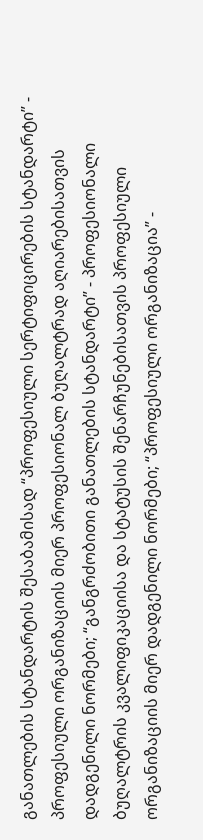განათლების სტანდარტის შესაბამისად “პროფესიული სერტიფიცირების სტანდარტი” - პროფესიული ორგანიზაციის მიერ პროფესიონალ ბუღალტრად აღიარებისათვის დადგენილი ნორმები; “განგრძობითი განათლების სტანდარტი” - პროფესიონალი ბუღალტრის კვალიფიკაციისა და სტატუსის შენარჩუნებისათვის პროფესიული ორგანიზაციის მიერ დადგენილი ნორმები; “პროფესიული ორგანიზაცია” -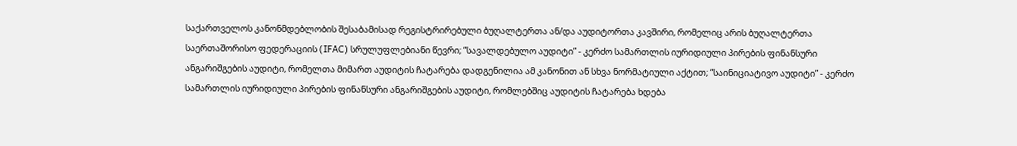საქართველოს კანონმდებლობის შესაბამისად რეგისტრირებული ბუღალტერთა ან/და აუდიტორთა კავშირი, რომელიც არის ბუღალტერთა საერთაშორისო ფედერაციის (IFAC) სრულუფლებიანი წევრი; “სავალდებულო აუდიტი” - კერძო სამართლის იურიდიული პირების ფინანსური ანგარიშგების აუდიტი, რომელთა მიმართ აუდიტის ჩატარება დადგენილია ამ კანონით ან სხვა ნორმატიული აქტით; “საინიციატივო აუდიტი” - კერძო სამართლის იურიდიული პირების ფინანსური ანგარიშგების აუდიტი, რომლებშიც აუდიტის ჩატარება ხდება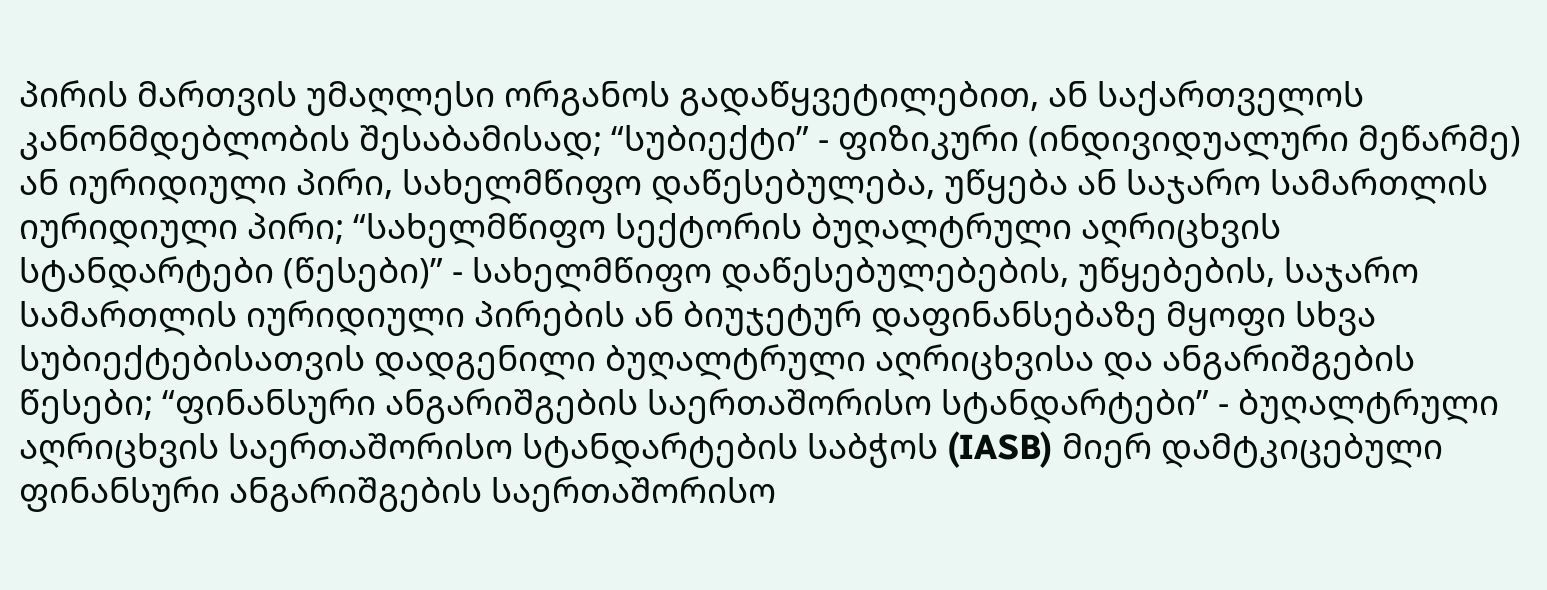პირის მართვის უმაღლესი ორგანოს გადაწყვეტილებით, ან საქართველოს კანონმდებლობის შესაბამისად; “სუბიექტი” - ფიზიკური (ინდივიდუალური მეწარმე) ან იურიდიული პირი, სახელმწიფო დაწესებულება, უწყება ან საჯარო სამართლის იურიდიული პირი; “სახელმწიფო სექტორის ბუღალტრული აღრიცხვის სტანდარტები (წესები)” - სახელმწიფო დაწესებულებების, უწყებების, საჯარო სამართლის იურიდიული პირების ან ბიუჯეტურ დაფინანსებაზე მყოფი სხვა სუბიექტებისათვის დადგენილი ბუღალტრული აღრიცხვისა და ანგარიშგების წესები; “ფინანსური ანგარიშგების საერთაშორისო სტანდარტები” - ბუღალტრული აღრიცხვის საერთაშორისო სტანდარტების საბჭოს (IASB) მიერ დამტკიცებული ფინანსური ანგარიშგების საერთაშორისო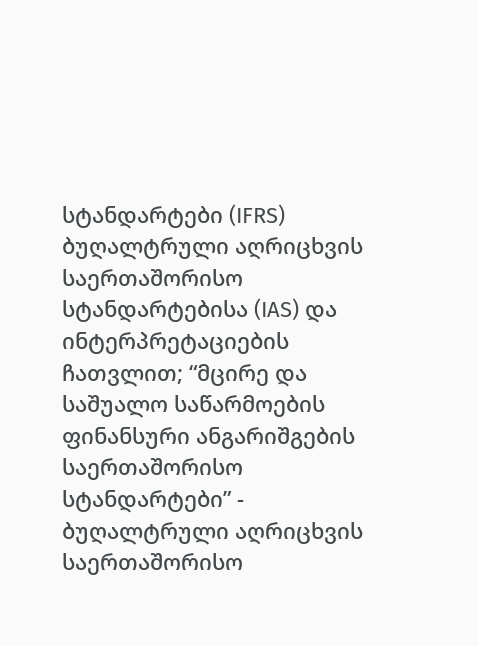სტანდარტები (IFRS) ბუღალტრული აღრიცხვის საერთაშორისო სტანდარტებისა (IAS) და ინტერპრეტაციების ჩათვლით; “მცირე და საშუალო საწარმოების ფინანსური ანგარიშგების საერთაშორისო სტანდარტები” - ბუღალტრული აღრიცხვის საერთაშორისო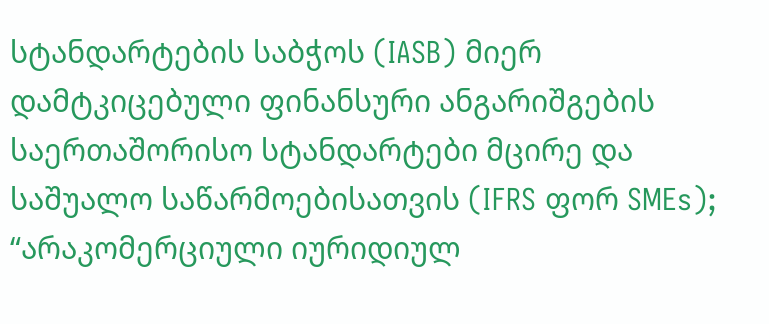სტანდარტების საბჭოს (IASB) მიერ დამტკიცებული ფინანსური ანგარიშგების საერთაშორისო სტანდარტები მცირე და საშუალო საწარმოებისათვის (IFRS ფორ SMEs); “არაკომერციული იურიდიულ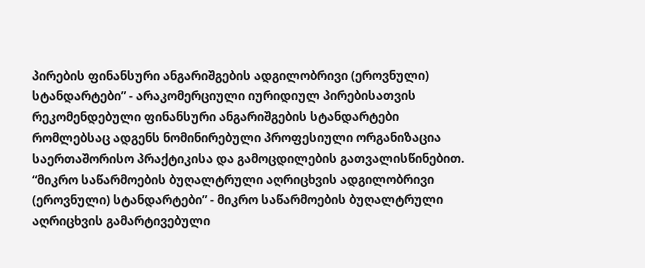პირების ფინანსური ანგარიშგების ადგილობრივი (ეროვნული) სტანდარტები” - არაკომერციული იურიდიულ პირებისათვის რეკომენდებული ფინანსური ანგარიშგების სტანდარტები რომლებსაც ადგენს ნომინირებული პროფესიული ორგანიზაცია საერთაშორისო პრაქტიკისა და გამოცდილების გათვალისწინებით. “მიკრო საწარმოების ბუღალტრული აღრიცხვის ადგილობრივი (ეროვნული) სტანდარტები” - მიკრო საწარმოების ბუღალტრული აღრიცხვის გამარტივებული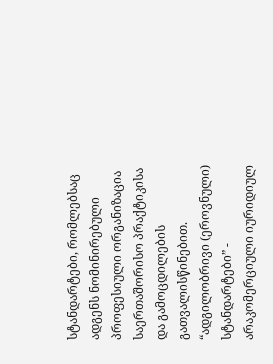სტანდარტები, რომლებსაც ადგენს ნომინირებული პროფესიული ორგანიზაცია საერთაშორისო პრაქტიკისა და გამოცდილების გათვალისწინებით. “ადგილობრივი (ეროვნული) სტანდარტები” - არაკომერციული იურიდიულ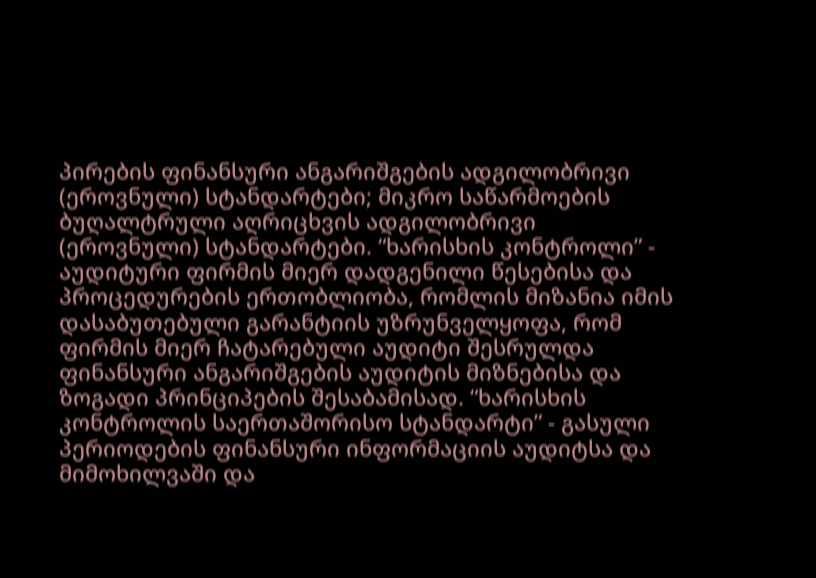პირების ფინანსური ანგარიშგების ადგილობრივი (ეროვნული) სტანდარტები; მიკრო საწარმოების ბუღალტრული აღრიცხვის ადგილობრივი (ეროვნული) სტანდარტები. “ხარისხის კონტროლი” - აუდიტური ფირმის მიერ დადგენილი წესებისა და პროცედურების ერთობლიობა, რომლის მიზანია იმის დასაბუთებული გარანტიის უზრუნველყოფა, რომ ფირმის მიერ ჩატარებული აუდიტი შესრულდა ფინანსური ანგარიშგების აუდიტის მიზნებისა და ზოგადი პრინციპების შესაბამისად. “ხარისხის კონტროლის საერთაშორისო სტანდარტი” - გასული პერიოდების ფინანსური ინფორმაციის აუდიტსა და მიმოხილვაში და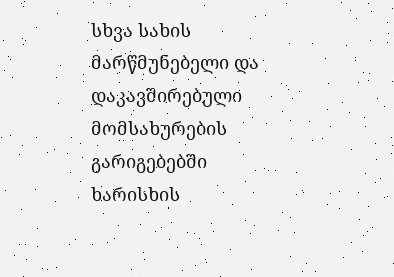სხვა სახის მარწმუნებელი და დაკავშირებული მომსახურების გარიგებებში ხარისხის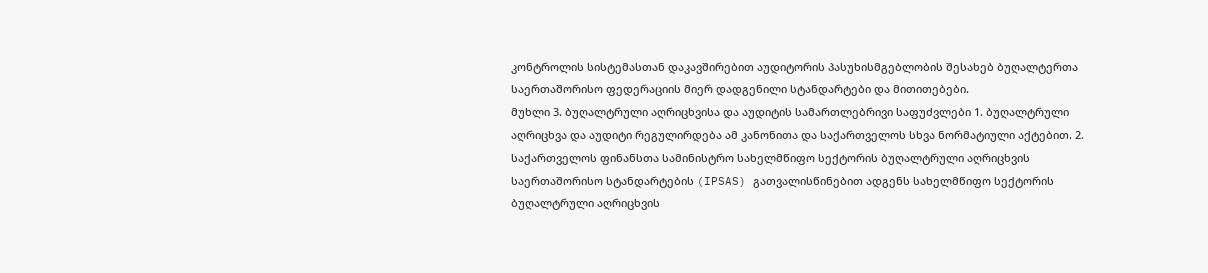კონტროლის სისტემასთან დაკავშირებით აუდიტორის პასუხისმგებლობის შესახებ ბუღალტერთა საერთაშორისო ფედერაციის მიერ დადგენილი სტანდარტები და მითითებები.
მუხლი 3. ბუღალტრული აღრიცხვისა და აუდიტის სამართლებრივი საფუძვლები 1. ბუღალტრული აღრიცხვა და აუდიტი რეგულირდება ამ კანონითა და საქართველოს სხვა ნორმატიული აქტებით. 2. საქართველოს ფინანსთა სამინისტრო სახელმწიფო სექტორის ბუღალტრული აღრიცხვის საერთაშორისო სტანდარტების (IPSAS) გათვალისწინებით ადგენს სახელმწიფო სექტორის ბუღალტრული აღრიცხვის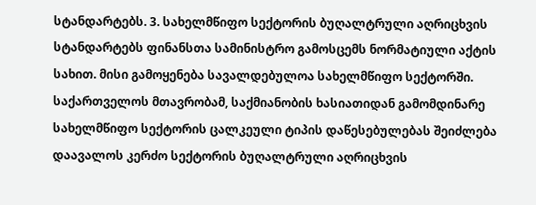სტანდარტებს. 3. სახელმწიფო სექტორის ბუღალტრული აღრიცხვის სტანდარტებს ფინანსთა სამინისტრო გამოსცემს ნორმატიული აქტის სახით. მისი გამოყენება სავალდებულოა სახელმწიფო სექტორში. საქართველოს მთავრობამ, საქმიანობის ხასიათიდან გამომდინარე სახელმწიფო სექტორის ცალკეული ტიპის დაწესებულებას შეიძლება დაავალოს კერძო სექტორის ბუღალტრული აღრიცხვის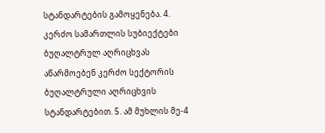სტანდარტების გამოყენება. 4. კერძო სამართლის სუბიექტები ბუღალტრულ აღრიცხვას აწარმოებენ კერძო სექტორის ბუღალტრული აღრიცხვის სტანდარტებით. 5. ამ მუხლის მე-4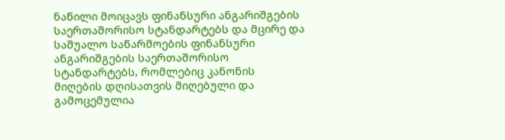ნაწილი მოიცავს ფინანსური ანგარიშგების საერთაშორისო სტანდარტებს და მცირე და საშუალო საწარმოების ფინანსური ანგარიშგების საერთაშორისო სტანდარტებს, რომლებიც კანონის მიღების დღისათვის მიღებული და გამოცემულია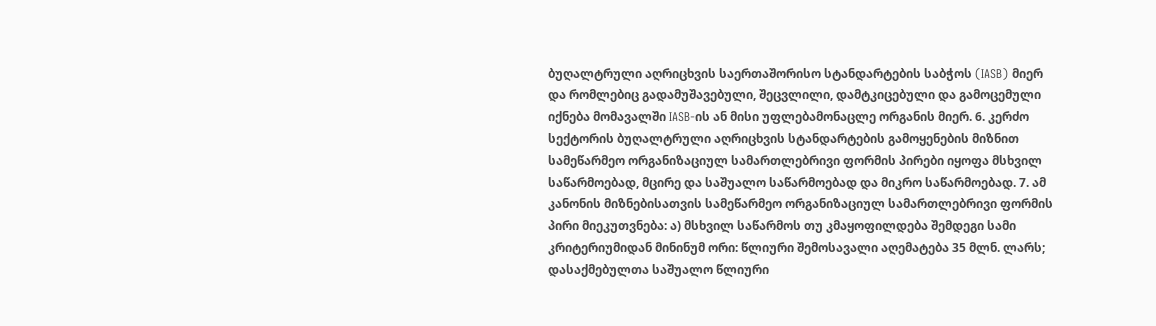ბუღალტრული აღრიცხვის საერთაშორისო სტანდარტების საბჭოს (IASB) მიერ და რომლებიც გადამუშავებული, შეცვლილი, დამტკიცებული და გამოცემული იქნება მომავალში IASB-ის ან მისი უფლებამონაცლე ორგანის მიერ. 6. კერძო სექტორის ბუღალტრული აღრიცხვის სტანდარტების გამოყენების მიზნით სამეწარმეო ორგანიზაციულ სამართლებრივი ფორმის პირები იყოფა მსხვილ საწარმოებად, მცირე და საშუალო საწარმოებად და მიკრო საწარმოებად. 7. ამ კანონის მიზნებისათვის სამეწარმეო ორგანიზაციულ სამართლებრივი ფორმის პირი მიეკუთვნება: ა) მსხვილ საწარმოს თუ კმაყოფილდება შემდეგი სამი კრიტერიუმიდან მინინუმ ორი: წლიური შემოსავალი აღემატება 35 მლნ. ლარს; დასაქმებულთა საშუალო წლიური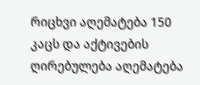რიცხვი აღემატება 150 კაცს და აქტივების ღირებულება აღემატება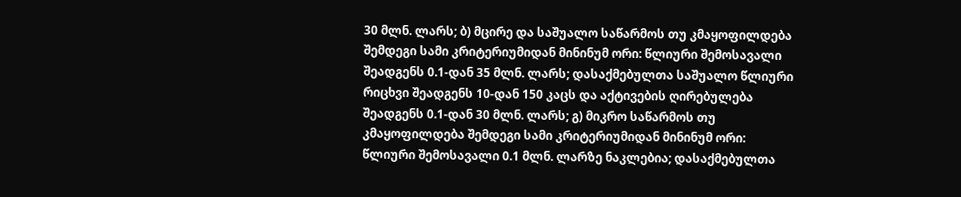30 მლნ. ლარს; ბ) მცირე და საშუალო საწარმოს თუ კმაყოფილდება შემდეგი სამი კრიტერიუმიდან მინინუმ ორი: წლიური შემოსავალი შეადგენს 0.1-დან 35 მლნ. ლარს; დასაქმებულთა საშუალო წლიური რიცხვი შეადგენს 10-დან 150 კაცს და აქტივების ღირებულება შეადგენს 0.1-დან 30 მლნ. ლარს; გ) მიკრო საწარმოს თუ კმაყოფილდება შემდეგი სამი კრიტერიუმიდან მინინუმ ორი: წლიური შემოსავალი 0.1 მლნ. ლარზე ნაკლებია; დასაქმებულთა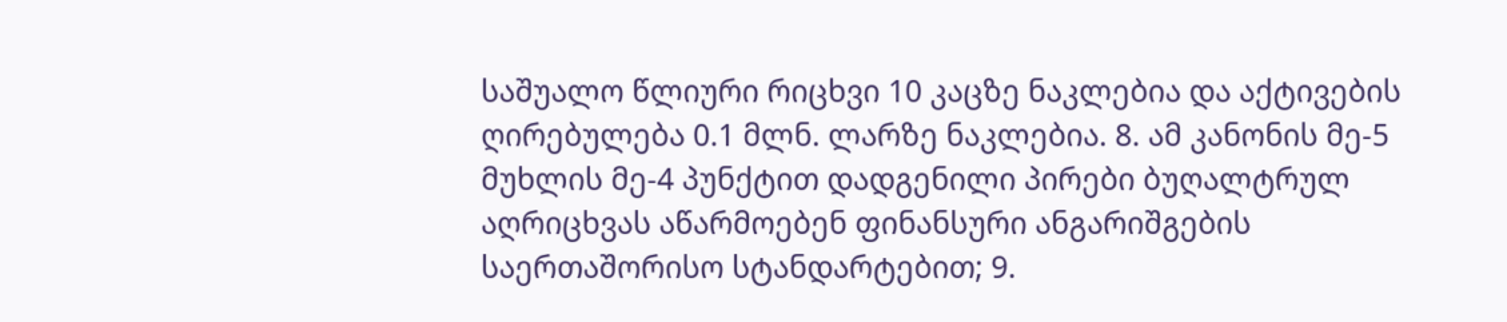საშუალო წლიური რიცხვი 10 კაცზე ნაკლებია და აქტივების ღირებულება 0.1 მლნ. ლარზე ნაკლებია. 8. ამ კანონის მე-5 მუხლის მე-4 პუნქტით დადგენილი პირები ბუღალტრულ აღრიცხვას აწარმოებენ ფინანსური ანგარიშგების საერთაშორისო სტანდარტებით; 9.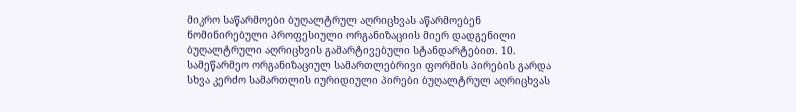მიკრო საწარმოები ბუღალტრულ აღრიცხვას აწარმოებენ ნომინირებული პროფესიული ორგანიზაციის მიერ დადგენილი ბუღალტრული აღრიცხვის გამარტივებული სტანდარტებით. 10. სამეწარმეო ორგანიზაციულ სამართლებრივი ფორმის პირების გარდა სხვა კერძო სამართლის იურიდიული პირები ბუღალტრულ აღრიცხვას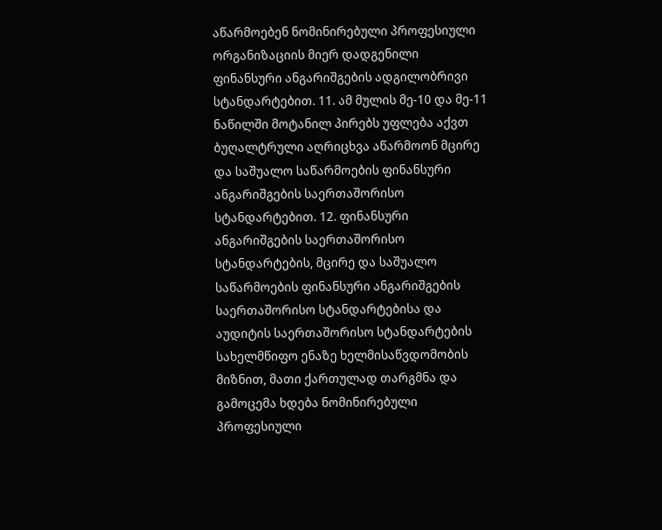აწარმოებენ ნომინირებული პროფესიული ორგანიზაციის მიერ დადგენილი ფინანსური ანგარიშგების ადგილობრივი სტანდარტებით. 11. ამ მულის მე-10 და მე-11 ნაწილში მოტანილ პირებს უფლება აქვთ ბუღალტრული აღრიცხვა აწარმოონ მცირე და საშუალო საწარმოების ფინანსური ანგარიშგების საერთაშორისო სტანდარტებით. 12. ფინანსური ანგარიშგების საერთაშორისო სტანდარტების, მცირე და საშუალო საწარმოების ფინანსური ანგარიშგების საერთაშორისო სტანდარტებისა და აუდიტის საერთაშორისო სტანდარტების სახელმწიფო ენაზე ხელმისაწვდომობის მიზნით, მათი ქართულად თარგმნა და გამოცემა ხდება ნომინირებული პროფესიული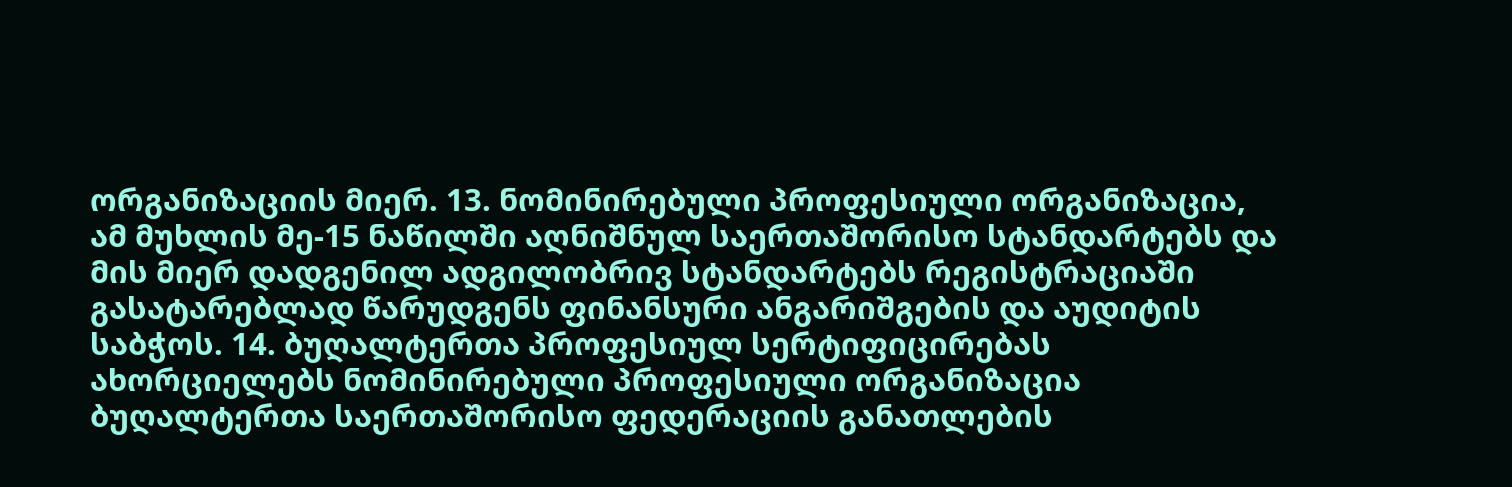ორგანიზაციის მიერ. 13. ნომინირებული პროფესიული ორგანიზაცია, ამ მუხლის მე-15 ნაწილში აღნიშნულ საერთაშორისო სტანდარტებს და მის მიერ დადგენილ ადგილობრივ სტანდარტებს რეგისტრაციაში გასატარებლად წარუდგენს ფინანსური ანგარიშგების და აუდიტის საბჭოს. 14. ბუღალტერთა პროფესიულ სერტიფიცირებას ახორციელებს ნომინირებული პროფესიული ორგანიზაცია ბუღალტერთა საერთაშორისო ფედერაციის განათლების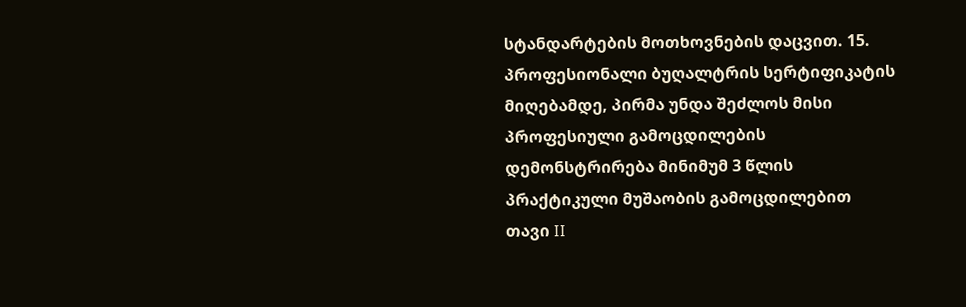სტანდარტების მოთხოვნების დაცვით. 15. პროფესიონალი ბუღალტრის სერტიფიკატის მიღებამდე, პირმა უნდა შეძლოს მისი პროფესიული გამოცდილების დემონსტრირება მინიმუმ 3 წლის პრაქტიკული მუშაობის გამოცდილებით
თავი II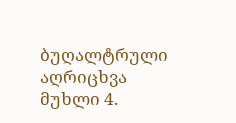ბუღალტრული აღრიცხვა
მუხლი 4.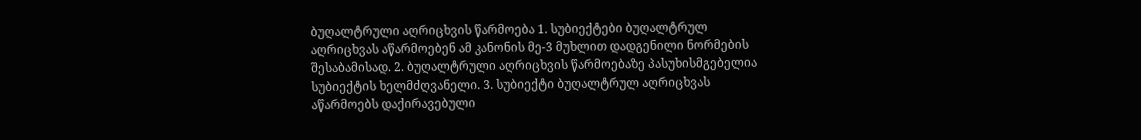ბუღალტრული აღრიცხვის წარმოება 1. სუბიექტები ბუღალტრულ აღრიცხვას აწარმოებენ ამ კანონის მე-3 მუხლით დადგენილი ნორმების შესაბამისად. 2. ბუღალტრული აღრიცხვის წარმოებაზე პასუხისმგებელია სუბიექტის ხელმძღვანელი. 3. სუბიექტი ბუღალტრულ აღრიცხვას აწარმოებს დაქირავებული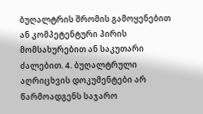ბუღალტრის შრომის გამოყენებით ან კომპეტენტური პირის მომსახურებით ან საკუთარი ძალებით. 4. ბუღალტრული აღრიცხვის დოკუმენტები არ წარმოადგენს საჯარო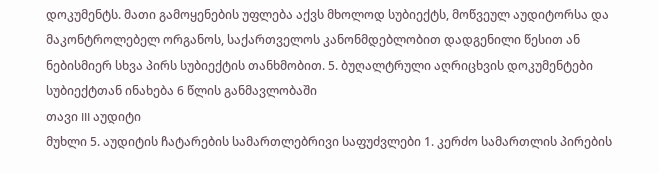დოკუმენტს. მათი გამოყენების უფლება აქვს მხოლოდ სუბიექტს, მოწვეულ აუდიტორსა და მაკონტროლებელ ორგანოს, საქართველოს კანონმდებლობით დადგენილი წესით ან ნებისმიერ სხვა პირს სუბიექტის თანხმობით. 5. ბუღალტრული აღრიცხვის დოკუმენტები სუბიექტთან ინახება 6 წლის განმავლობაში
თავი III აუდიტი
მუხლი 5. აუდიტის ჩატარების სამართლებრივი საფუძვლები 1. კერძო სამართლის პირების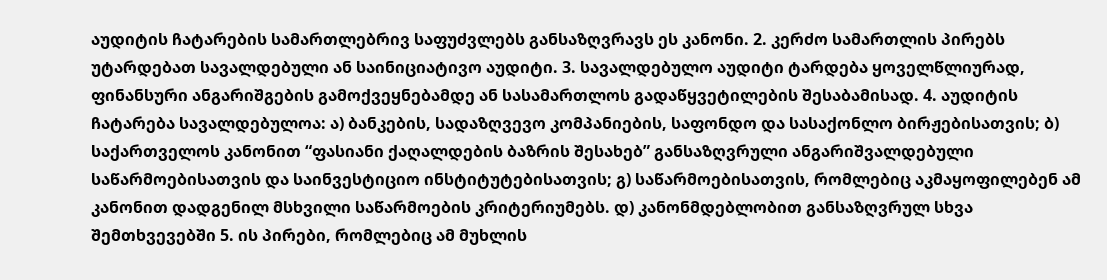აუდიტის ჩატარების სამართლებრივ საფუძვლებს განსაზღვრავს ეს კანონი. 2. კერძო სამართლის პირებს უტარდებათ სავალდებული ან საინიციატივო აუდიტი. 3. სავალდებულო აუდიტი ტარდება ყოველწლიურად, ფინანსური ანგარიშგების გამოქვეყნებამდე ან სასამართლოს გადაწყვეტილების შესაბამისად. 4. აუდიტის ჩატარება სავალდებულოა: ა) ბანკების, სადაზღვევო კომპანიების, საფონდო და სასაქონლო ბირჟებისათვის; ბ) საქართველოს კანონით “ფასიანი ქაღალდების ბაზრის შესახებ” განსაზღვრული ანგარიშვალდებული საწარმოებისათვის და საინვესტიციო ინსტიტუტებისათვის; გ) საწარმოებისათვის, რომლებიც აკმაყოფილებენ ამ კანონით დადგენილ მსხვილი საწარმოების კრიტერიუმებს. დ) კანონმდებლობით განსაზღვრულ სხვა შემთხვევებში 5. ის პირები, რომლებიც ამ მუხლის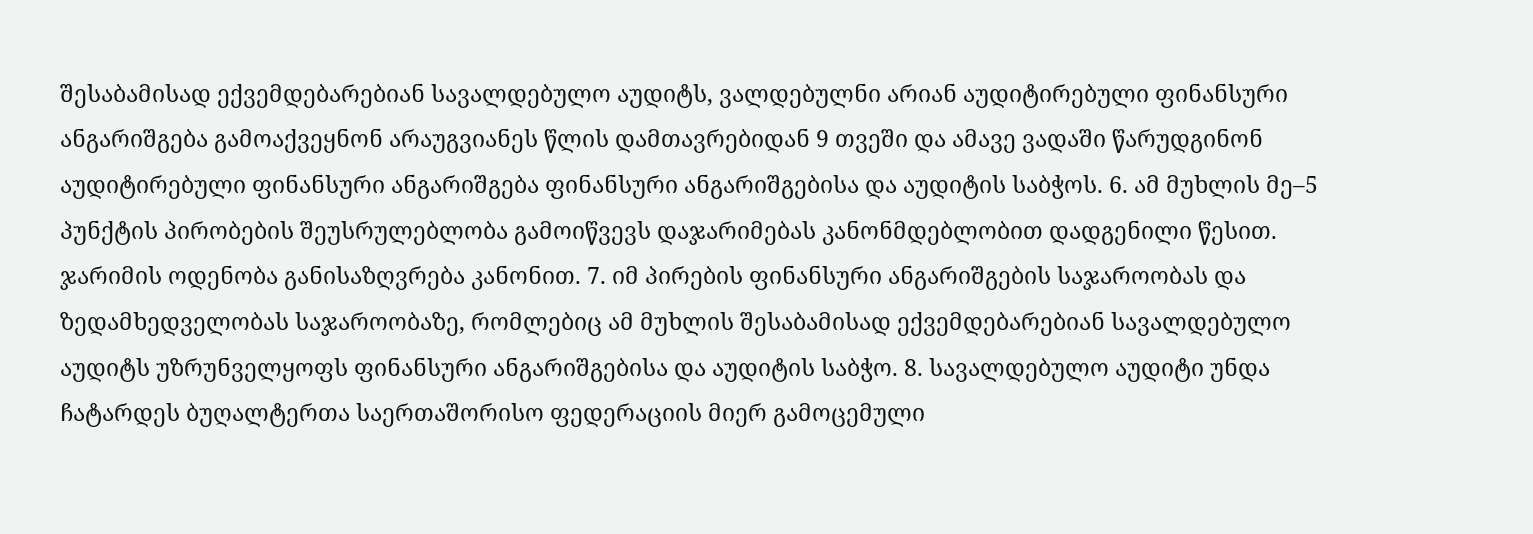შესაბამისად ექვემდებარებიან სავალდებულო აუდიტს, ვალდებულნი არიან აუდიტირებული ფინანსური ანგარიშგება გამოაქვეყნონ არაუგვიანეს წლის დამთავრებიდან 9 თვეში და ამავე ვადაში წარუდგინონ აუდიტირებული ფინანსური ანგარიშგება ფინანსური ანგარიშგებისა და აუდიტის საბჭოს. 6. ამ მუხლის მე–5 პუნქტის პირობების შეუსრულებლობა გამოიწვევს დაჯარიმებას კანონმდებლობით დადგენილი წესით. ჯარიმის ოდენობა განისაზღვრება კანონით. 7. იმ პირების ფინანსური ანგარიშგების საჯაროობას და ზედამხედველობას საჯაროობაზე, რომლებიც ამ მუხლის შესაბამისად ექვემდებარებიან სავალდებულო აუდიტს უზრუნველყოფს ფინანსური ანგარიშგებისა და აუდიტის საბჭო. 8. სავალდებულო აუდიტი უნდა ჩატარდეს ბუღალტერთა საერთაშორისო ფედერაციის მიერ გამოცემული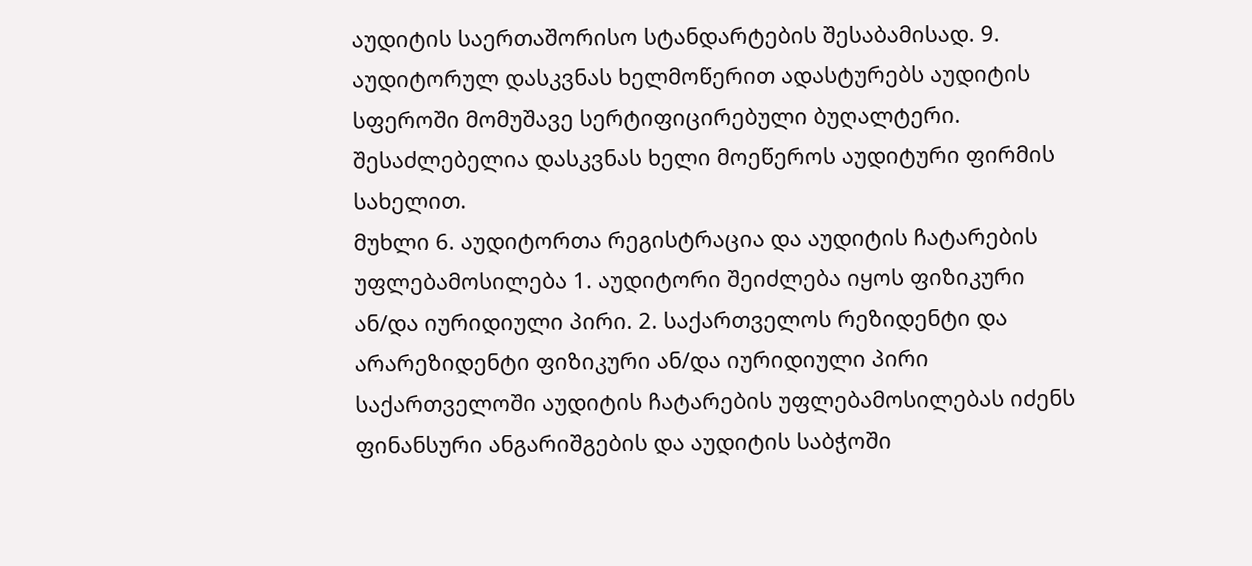აუდიტის საერთაშორისო სტანდარტების შესაბამისად. 9. აუდიტორულ დასკვნას ხელმოწერით ადასტურებს აუდიტის სფეროში მომუშავე სერტიფიცირებული ბუღალტერი. შესაძლებელია დასკვნას ხელი მოეწეროს აუდიტური ფირმის სახელით.
მუხლი 6. აუდიტორთა რეგისტრაცია და აუდიტის ჩატარების უფლებამოსილება 1. აუდიტორი შეიძლება იყოს ფიზიკური ან/და იურიდიული პირი. 2. საქართველოს რეზიდენტი და არარეზიდენტი ფიზიკური ან/და იურიდიული პირი საქართველოში აუდიტის ჩატარების უფლებამოსილებას იძენს ფინანსური ანგარიშგების და აუდიტის საბჭოში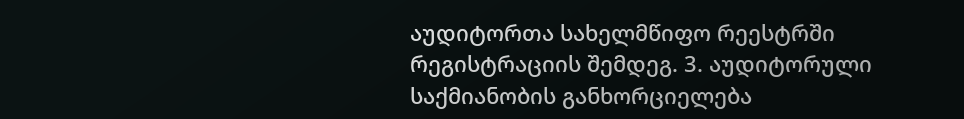აუდიტორთა სახელმწიფო რეესტრში რეგისტრაციის შემდეგ. 3. აუდიტორული საქმიანობის განხორციელება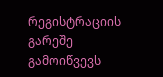რეგისტრაციის გარეშე გამოიწვევს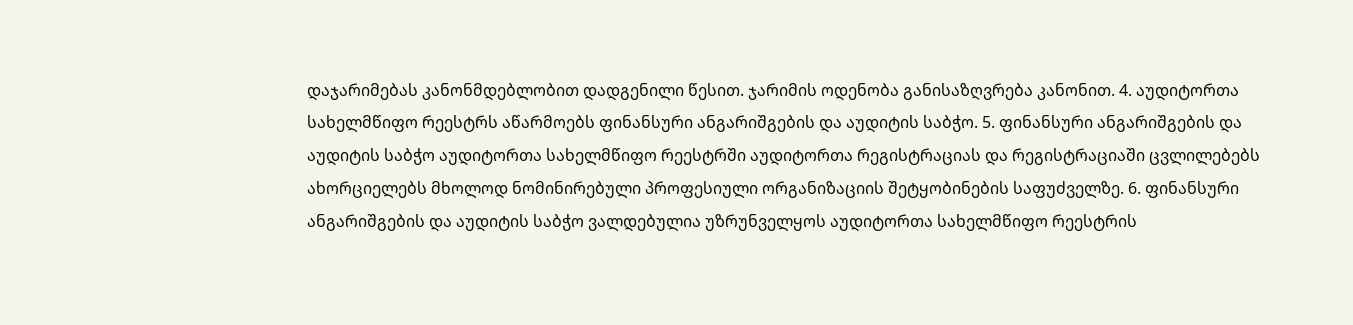დაჯარიმებას კანონმდებლობით დადგენილი წესით. ჯარიმის ოდენობა განისაზღვრება კანონით. 4. აუდიტორთა სახელმწიფო რეესტრს აწარმოებს ფინანსური ანგარიშგების და აუდიტის საბჭო. 5. ფინანსური ანგარიშგების და აუდიტის საბჭო აუდიტორთა სახელმწიფო რეესტრში აუდიტორთა რეგისტრაციას და რეგისტრაციაში ცვლილებებს ახორციელებს მხოლოდ ნომინირებული პროფესიული ორგანიზაციის შეტყობინების საფუძველზე. 6. ფინანსური ანგარიშგების და აუდიტის საბჭო ვალდებულია უზრუნველყოს აუდიტორთა სახელმწიფო რეესტრის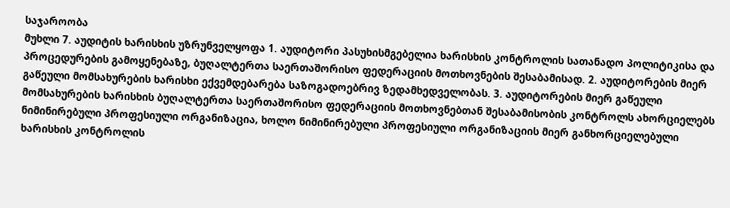საჯაროობა
მუხლი 7. აუდიტის ხარისხის უზრუნველყოფა 1. აუდიტორი პასუხისმგებელია ხარისხის კონტროლის სათანადო პოლიტიკისა და პროცედურების გამოყენებაზე, ბუღალტერთა საერთაშორისო ფედერაციის მოთხოვნების შესაბამისად. 2. აუდიტორების მიერ გაწეული მომსახურების ხარისხი ექვემდებარება საზოგადოებრივ ზედამხედველობას. 3. აუდიტორების მიერ გაწეული მომსახურების ხარისხის ბუღალტერთა საერთაშორისო ფედერაციის მოთხოვნებთან შესაბამისობის კონტროლს ახორციელებს ნიმინირებული პროფესიული ორგანიზაცია, ხოლო ნიმინირებული პროფესიული ორგანიზაციის მიერ განხორციელებული ხარისხის კონტროლის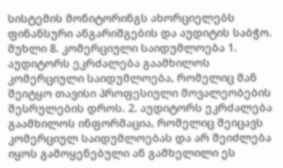სისტემის მონიტორინგს ახორციელებს ფინანსური ანგარიშგების და აუდიტის საბჭო.
მუხლი 8. კომერციული საიდუმლოება 1. აუდიტორს ეკრძალება გაამხილოს კომერციული საიდუმლოება, რომელიც მან შეიტყო თავისი პროფესიული მოვალეობების შესრულების დროს. 2. აუდიტორს ეკრძალება გაამხილოს ინფორმაცია, რომელიც შეიცავს კომერციულ საიდუმლოებას და არ შეიძლება იყოს გამოყენებული ან გამხელილი ეს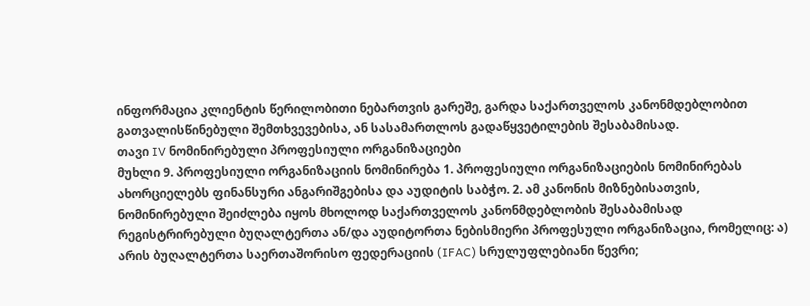ინფორმაცია კლიენტის წერილობითი ნებართვის გარეშე, გარდა საქართველოს კანონმდებლობით გათვალისწინებული შემთხვევებისა, ან სასამართლოს გადაწყვეტილების შესაბამისად.
თავი IV ნომინირებული პროფესიული ორგანიზაციები
მუხლი 9. პროფესიული ორგანიზაციის ნომინირება 1. პროფესიული ორგანიზაციების ნომინირებას ახორციელებს ფინანსური ანგარიშგებისა და აუდიტის საბჭო. 2. ამ კანონის მიზნებისათვის, ნომინირებული შეიძლება იყოს მხოლოდ საქართველოს კანონმდებლობის შესაბამისად რეგისტრირებული ბუღალტერთა ან/და აუდიტორთა ნებისმიერი პროფესული ორგანიზაცია, რომელიც: ა) არის ბუღალტერთა საერთაშორისო ფედერაციის (IFAC) სრულუფლებიანი წევრი;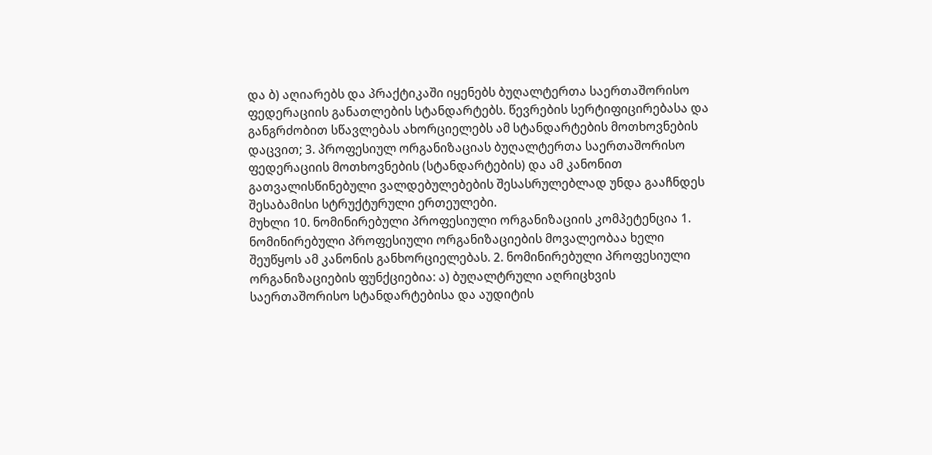და ბ) აღიარებს და პრაქტიკაში იყენებს ბუღალტერთა საერთაშორისო ფედერაციის განათლების სტანდარტებს. წევრების სერტიფიცირებასა და განგრძობით სწავლებას ახორციელებს ამ სტანდარტების მოთხოვნების დაცვით; 3. პროფესიულ ორგანიზაციას ბუღალტერთა საერთაშორისო ფედერაციის მოთხოვნების (სტანდარტების) და ამ კანონით გათვალისწინებული ვალდებულებების შესასრულებლად უნდა გააჩნდეს შესაბამისი სტრუქტურული ერთეულები.
მუხლი 10. ნომინირებული პროფესიული ორგანიზაციის კომპეტენცია 1. ნომინირებული პროფესიული ორგანიზაციების მოვალეობაა ხელი შეუწყოს ამ კანონის განხორციელებას. 2. ნომინირებული პროფესიული ორგანიზაციების ფუნქციებია: ა) ბუღალტრული აღრიცხვის საერთაშორისო სტანდარტებისა და აუდიტის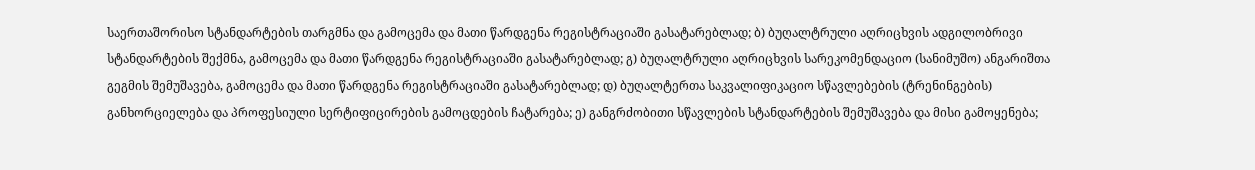საერთაშორისო სტანდარტების თარგმნა და გამოცემა და მათი წარდგენა რეგისტრაციაში გასატარებლად; ბ) ბუღალტრული აღრიცხვის ადგილობრივი სტანდარტების შექმნა, გამოცემა და მათი წარდგენა რეგისტრაციაში გასატარებლად; გ) ბუღალტრული აღრიცხვის სარეკომენდაციო (სანიმუშო) ანგარიშთა გეგმის შემუშავება, გამოცემა და მათი წარდგენა რეგისტრაციაში გასატარებლად; დ) ბუღალტერთა საკვალიფიკაციო სწავლებების (ტრენინგების) განხორციელება და პროფესიული სერტიფიცირების გამოცდების ჩატარება; ე) განგრძობითი სწავლების სტანდარტების შემუშავება და მისი გამოყენება;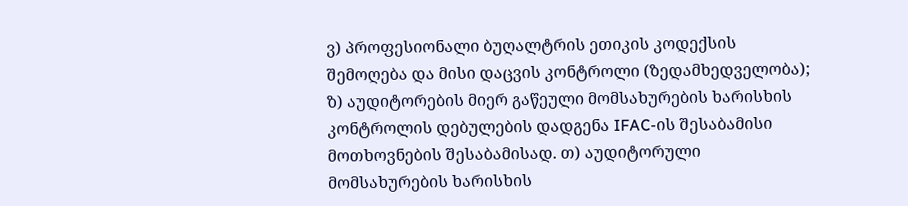ვ) პროფესიონალი ბუღალტრის ეთიკის კოდექსის შემოღება და მისი დაცვის კონტროლი (ზედამხედველობა); ზ) აუდიტორების მიერ გაწეული მომსახურების ხარისხის კონტროლის დებულების დადგენა IFAC-ის შესაბამისი მოთხოვნების შესაბამისად. თ) აუდიტორული მომსახურების ხარისხის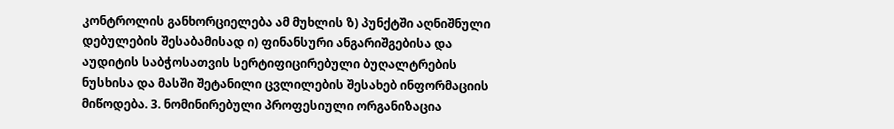კონტროლის განხორციელება ამ მუხლის ზ) პუნქტში აღნიშნული დებულების შესაბამისად ი) ფინანსური ანგარიშგებისა და აუდიტის საბჭოსათვის სერტიფიცირებული ბუღალტრების ნუსხისა და მასში შეტანილი ცვლილების შესახებ ინფორმაციის მიწოდება. 3. ნომინირებული პროფესიული ორგანიზაცია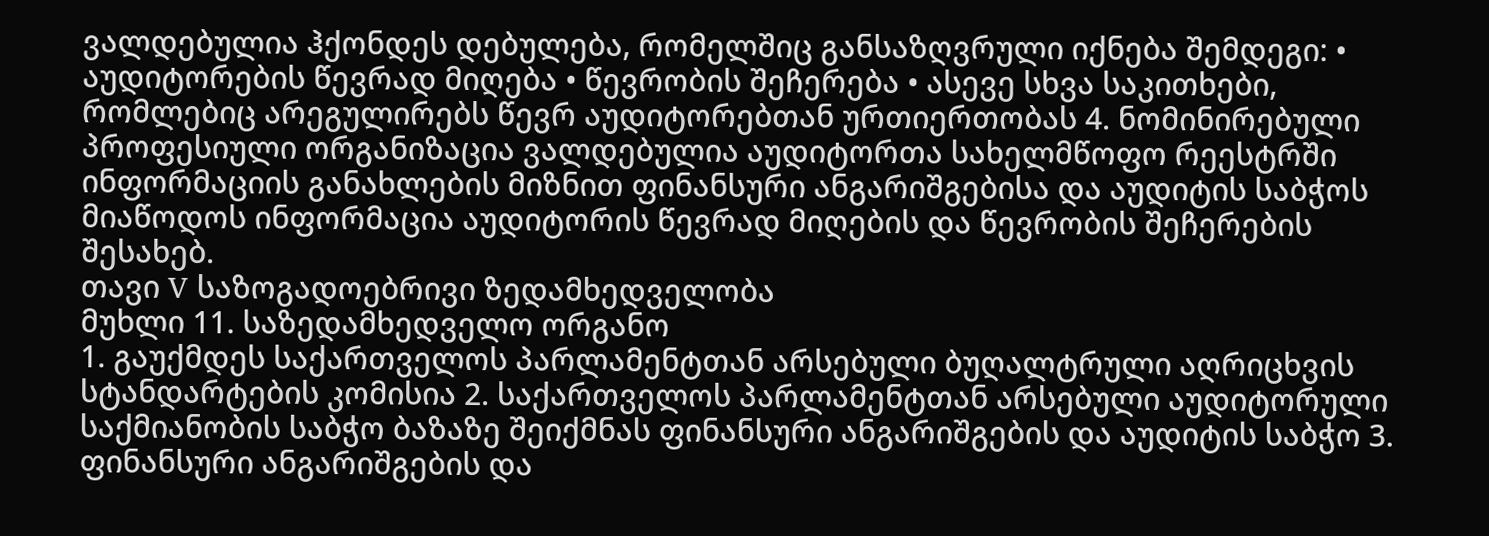ვალდებულია ჰქონდეს დებულება, რომელშიც განსაზღვრული იქნება შემდეგი: • აუდიტორების წევრად მიღება • წევრობის შეჩერება • ასევე სხვა საკითხები, რომლებიც არეგულირებს წევრ აუდიტორებთან ურთიერთობას 4. ნომინირებული პროფესიული ორგანიზაცია ვალდებულია აუდიტორთა სახელმწოფო რეესტრში ინფორმაციის განახლების მიზნით ფინანსური ანგარიშგებისა და აუდიტის საბჭოს მიაწოდოს ინფორმაცია აუდიტორის წევრად მიღების და წევრობის შეჩერების შესახებ.
თავი V საზოგადოებრივი ზედამხედველობა
მუხლი 11. საზედამხედველო ორგანო
1. გაუქმდეს საქართველოს პარლამენტთან არსებული ბუღალტრული აღრიცხვის სტანდარტების კომისია 2. საქართველოს პარლამენტთან არსებული აუდიტორული საქმიანობის საბჭო ბაზაზე შეიქმნას ფინანსური ანგარიშგების და აუდიტის საბჭო 3. ფინანსური ანგარიშგების და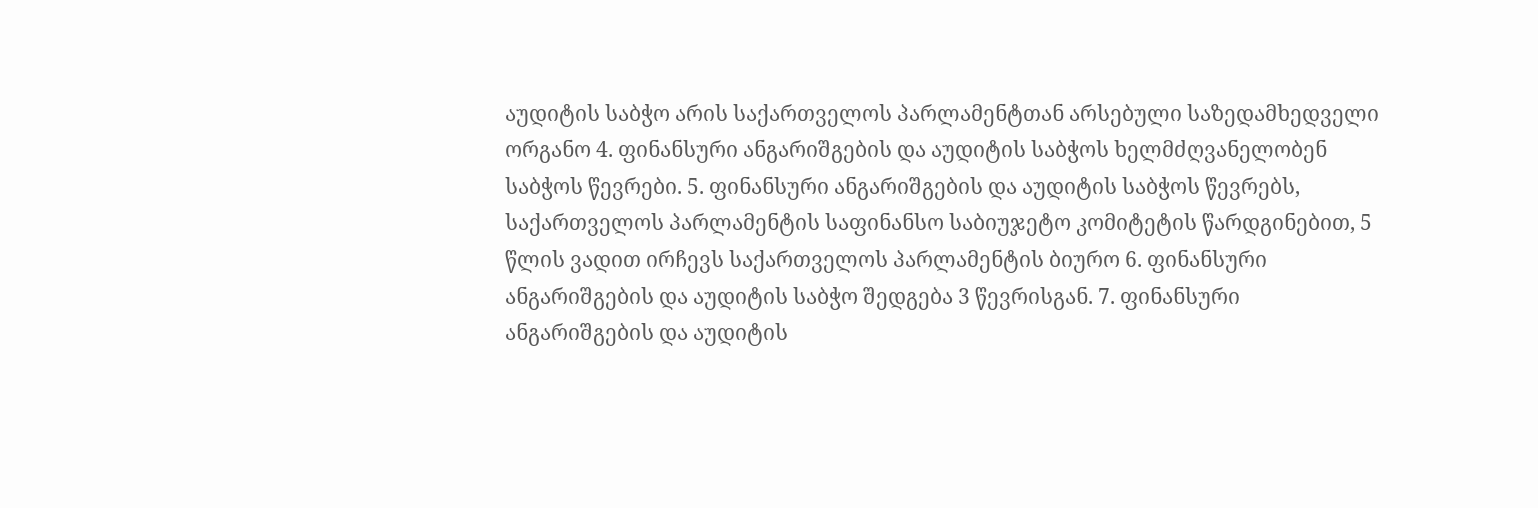აუდიტის საბჭო არის საქართველოს პარლამენტთან არსებული საზედამხედველი ორგანო 4. ფინანსური ანგარიშგების და აუდიტის საბჭოს ხელმძღვანელობენ საბჭოს წევრები. 5. ფინანსური ანგარიშგების და აუდიტის საბჭოს წევრებს, საქართველოს პარლამენტის საფინანსო საბიუჯეტო კომიტეტის წარდგინებით, 5 წლის ვადით ირჩევს საქართველოს პარლამენტის ბიურო 6. ფინანსური ანგარიშგების და აუდიტის საბჭო შედგება 3 წევრისგან. 7. ფინანსური ანგარიშგების და აუდიტის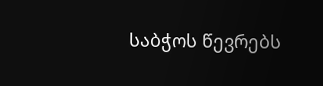საბჭოს წევრებს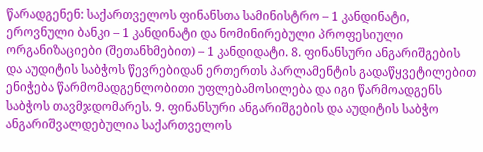წარადგენენ: საქართველოს ფინანსთა სამინისტრო – 1 კანდინატი, ეროვნული ბანკი – 1 კანდინატი და ნომინირებული პროფესიული ორგანიზაციები (შეთანხმებით) – 1 კანდიდატი. 8. ფინანსური ანგარიშგების და აუდიტის საბჭოს წევრებიდან ერთერთს პარლამენტის გადაწყვეტილებით ენიჭება წარმომადგენლობითი უფლებამოსილება და იგი წარმოადგენს საბჭოს თავმჯდომარეს. 9. ფინანსური ანგარიშგების და აუდიტის საბჭო ანგარიშვალდებულია საქართველოს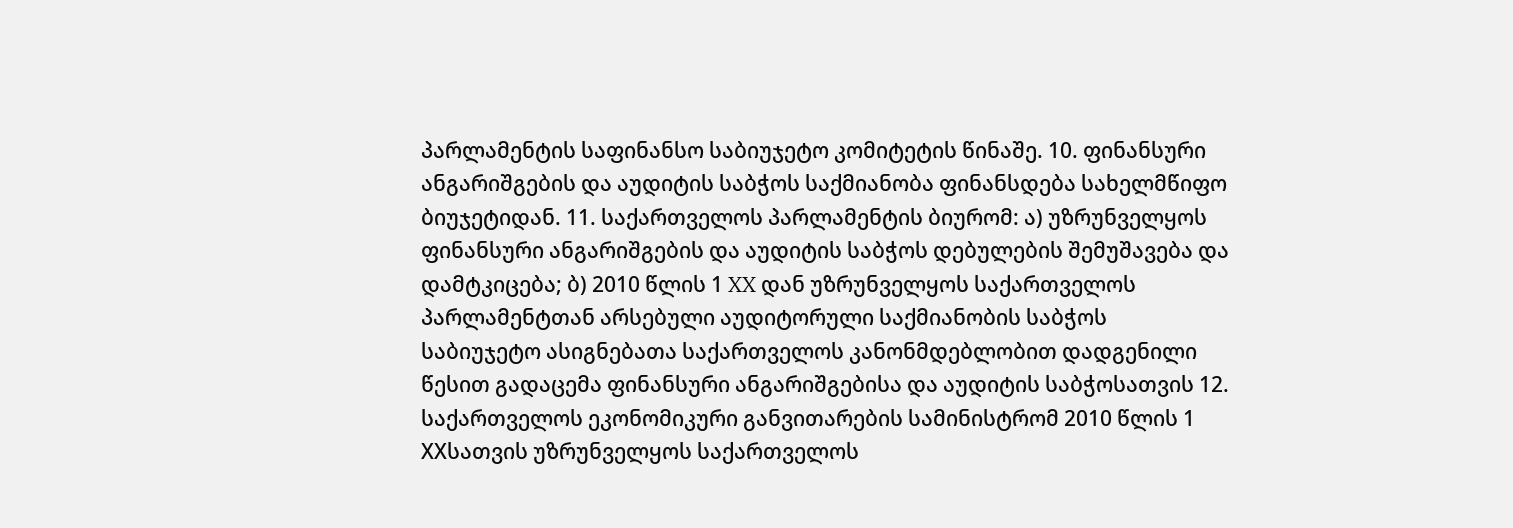პარლამენტის საფინანსო საბიუჯეტო კომიტეტის წინაშე. 10. ფინანსური ანგარიშგების და აუდიტის საბჭოს საქმიანობა ფინანსდება სახელმწიფო ბიუჯეტიდან. 11. საქართველოს პარლამენტის ბიურომ: ა) უზრუნველყოს ფინანსური ანგარიშგების და აუდიტის საბჭოს დებულების შემუშავება და დამტკიცება; ბ) 2010 წლის 1 XX დან უზრუნველყოს საქართველოს პარლამენტთან არსებული აუდიტორული საქმიანობის საბჭოს საბიუჯეტო ასიგნებათა საქართველოს კანონმდებლობით დადგენილი წესით გადაცემა ფინანსური ანგარიშგებისა და აუდიტის საბჭოსათვის 12. საქართველოს ეკონომიკური განვითარების სამინისტრომ 2010 წლის 1 XXსათვის უზრუნველყოს საქართველოს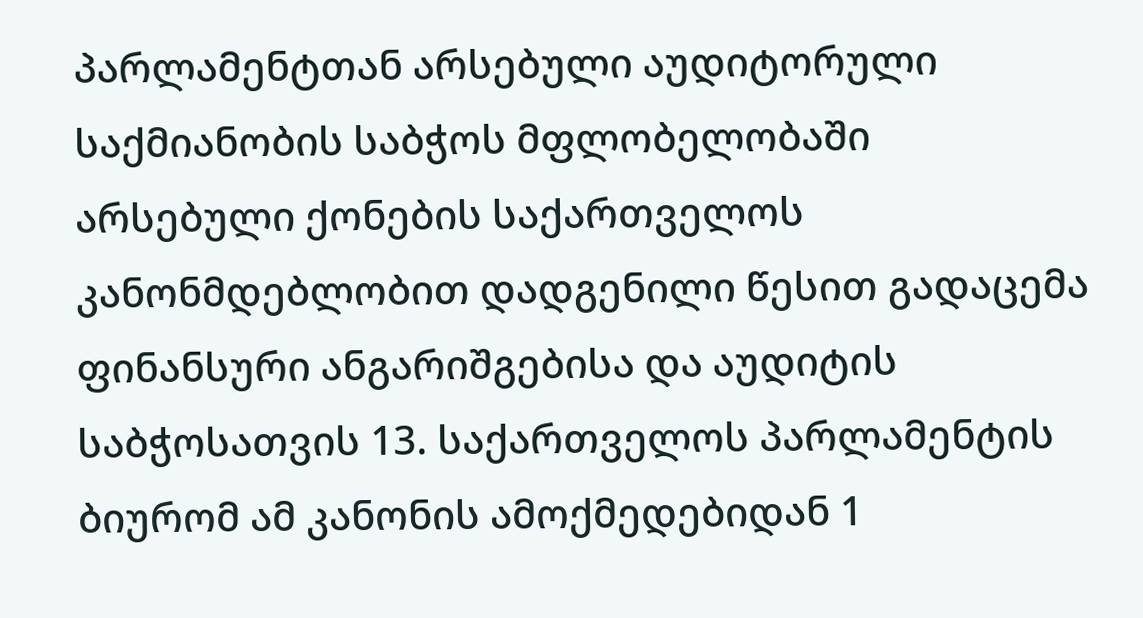პარლამენტთან არსებული აუდიტორული საქმიანობის საბჭოს მფლობელობაში არსებული ქონების საქართველოს კანონმდებლობით დადგენილი წესით გადაცემა ფინანსური ანგარიშგებისა და აუდიტის საბჭოსათვის 13. საქართველოს პარლამენტის ბიურომ ამ კანონის ამოქმედებიდან 1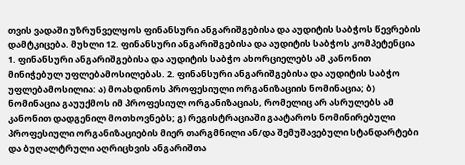თვის ვადაში უზრუნველყოს ფინანსური ანგარიშგებისა და აუდიტის საბჭოს წევრების დამტკიცება. მუხლი 12. ფინანსური ანგარიშგებისა და აუდიტის საბჭოს კომპეტენცია 1. ფინანსური ანგარიშგებისა და აუდიტის საბჭო ახორციელებს ამ კანონით მინიჭებულ უფლებამოსილებას. 2. ფინანსური ანგარიშგებისა და აუდიტის საბჭო უფლებამოსილია: ა) მოახდინოს პროფესიული ორგანიზაციის ნომინაცია; ბ) ნომინაცია გაუუქმოს იმ პროფესიულ ორგანიზაციას, რომელიც არ ასრულებს ამ კანონით დადგენილ მოთხოვნებს; გ) რეგისტრაციაში გაატაროს ნომინირებული პროფესიული ორგანიზაციების მიერ თარგმნილი ან/და შემუშავებული სტანდარტები და ბუღალტრული აღრიცხვის ანგარიშთა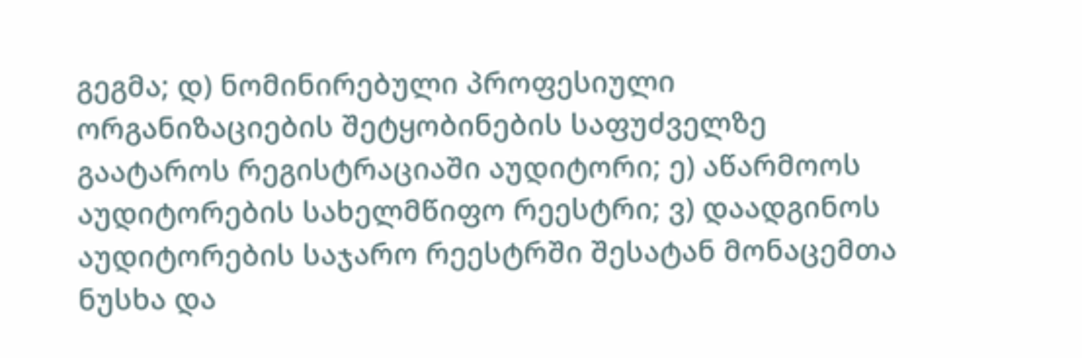გეგმა; დ) ნომინირებული პროფესიული ორგანიზაციების შეტყობინების საფუძველზე გაატაროს რეგისტრაციაში აუდიტორი; ე) აწარმოოს აუდიტორების სახელმწიფო რეესტრი; ვ) დაადგინოს აუდიტორების საჯარო რეესტრში შესატან მონაცემთა ნუსხა და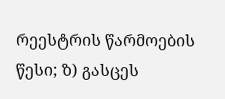რეესტრის წარმოების წესი; ზ) გასცეს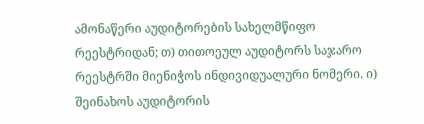ამონაწერი აუდიტორების სახელმწიფო რეესტრიდან; თ) თითოეულ აუდიტორს საჯარო რეესტრში მიენიჭოს ინდივიდუალური ნომერი. ი) შეინახოს აუდიტორის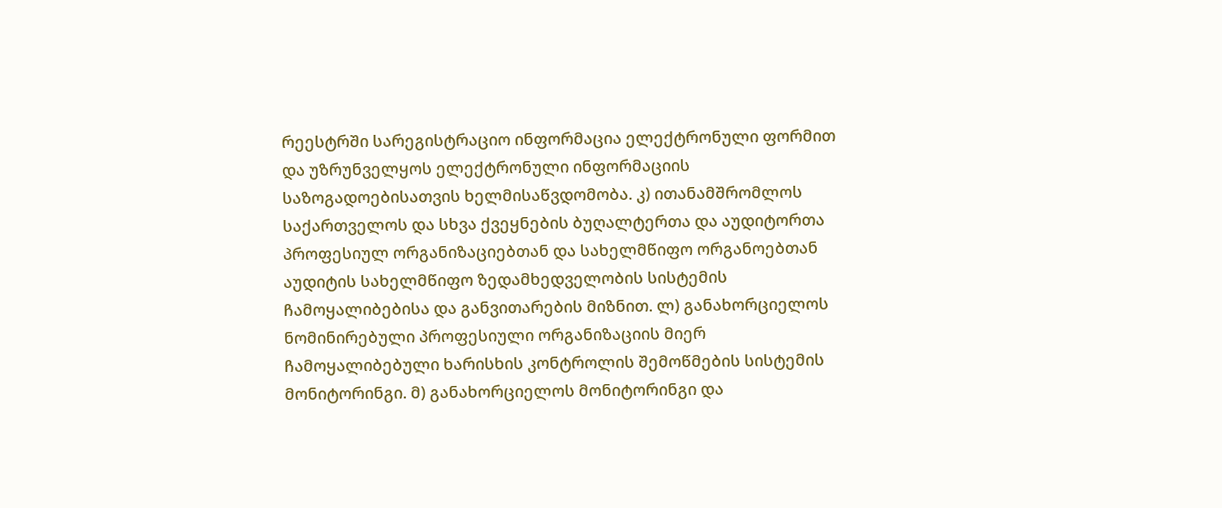რეესტრში სარეგისტრაციო ინფორმაცია ელექტრონული ფორმით და უზრუნველყოს ელექტრონული ინფორმაციის საზოგადოებისათვის ხელმისაწვდომობა. კ) ითანამშრომლოს საქართველოს და სხვა ქვეყნების ბუღალტერთა და აუდიტორთა პროფესიულ ორგანიზაციებთან და სახელმწიფო ორგანოებთან აუდიტის სახელმწიფო ზედამხედველობის სისტემის ჩამოყალიბებისა და განვითარების მიზნით. ლ) განახორციელოს ნომინირებული პროფესიული ორგანიზაციის მიერ ჩამოყალიბებული ხარისხის კონტროლის შემოწმების სისტემის მონიტორინგი. მ) განახორციელოს მონიტორინგი და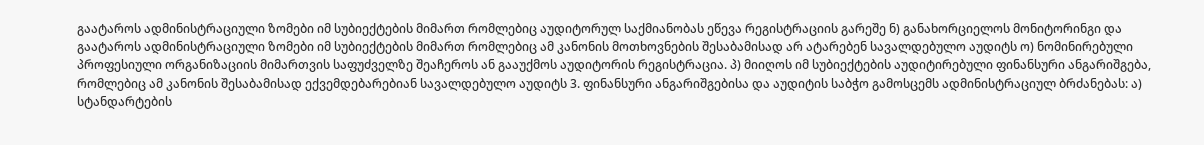გაატაროს ადმინისტრაციული ზომები იმ სუბიექტების მიმართ რომლებიც აუდიტორულ საქმიანობას ეწევა რეგისტრაციის გარეშე ნ) განახორციელოს მონიტორინგი და გაატაროს ადმინისტრაციული ზომები იმ სუბიექტების მიმართ რომლებიც ამ კანონის მოთხოვნების შესაბამისად არ ატარებენ სავალდებულო აუდიტს ო) ნომინირებული პროფესიული ორგანიზაციის მიმართვის საფუძველზე შეაჩეროს ან გააუქმოს აუდიტორის რეგისტრაცია. პ) მიიღოს იმ სუბიექტების აუდიტირებული ფინანსური ანგარიშგება, რომლებიც ამ კანონის შესაბამისად ექვემდებარებიან სავალდებულო აუდიტს 3. ფინანსური ანგარიშგებისა და აუდიტის საბჭო გამოსცემს ადმინისტრაციულ ბრძანებას: ა) სტანდარტების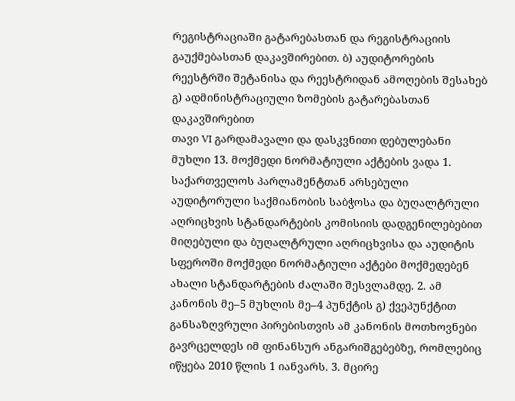რეგისტრაციაში გატარებასთან და რეგისტრაციის გაუქმებასთან დაკავშირებით. ბ) აუდიტორების რეესტრში შეტანისა და რეესტრიდან ამოღების შესახებ გ) ადმინისტრაციული ზომების გატარებასთან დაკავშირებით
თავი VI გარდამავალი და დასკვნითი დებულებანი მუხლი 13. მოქმედი ნორმატიული აქტების ვადა 1. საქართველოს პარლამენტთან არსებული აუდიტორული საქმიანობის საბჭოსა და ბუღალტრული აღრიცხვის სტანდარტების კომისიის დადგენილებებით მიღებული და ბუღალტრული აღრიცხვისა და აუდიტის სფეროში მოქმედი ნორმატიული აქტები მოქმედებენ ახალი სტანდარტების ძალაში შესვლამდე. 2. ამ კანონის მე–5 მუხლის მე–4 პუნქტის გ) ქვეპუნქტით განსაზღვრული პირებისთვის ამ კანონის მოთხოვნები გავრცელდეს იმ ფინანსურ ანგარიშგებებზე, რომლებიც იწყება 2010 წლის 1 იანვარს. 3. მცირე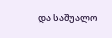და საშუალო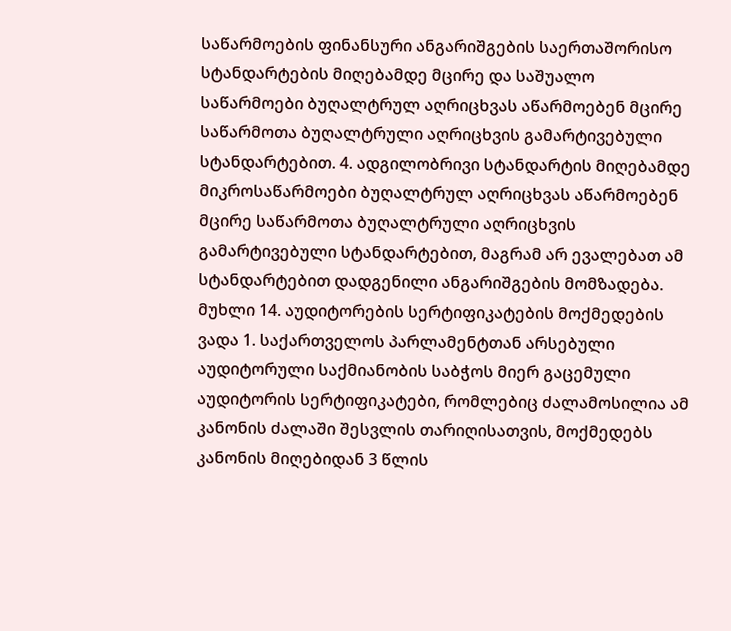საწარმოების ფინანსური ანგარიშგების საერთაშორისო სტანდარტების მიღებამდე მცირე და საშუალო საწარმოები ბუღალტრულ აღრიცხვას აწარმოებენ მცირე საწარმოთა ბუღალტრული აღრიცხვის გამარტივებული სტანდარტებით. 4. ადგილობრივი სტანდარტის მიღებამდე მიკროსაწარმოები ბუღალტრულ აღრიცხვას აწარმოებენ მცირე საწარმოთა ბუღალტრული აღრიცხვის გამარტივებული სტანდარტებით, მაგრამ არ ევალებათ ამ სტანდარტებით დადგენილი ანგარიშგების მომზადება.
მუხლი 14. აუდიტორების სერტიფიკატების მოქმედების ვადა 1. საქართველოს პარლამენტთან არსებული აუდიტორული საქმიანობის საბჭოს მიერ გაცემული აუდიტორის სერტიფიკატები, რომლებიც ძალამოსილია ამ კანონის ძალაში შესვლის თარიღისათვის, მოქმედებს კანონის მიღებიდან 3 წლის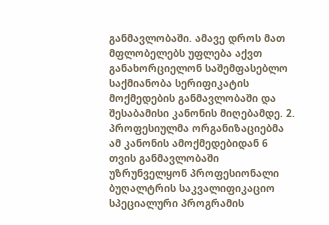განმავლობაში. ამავე დროს მათ მფლობელებს უფლება აქვთ განახორციელონ საშემფასებლო საქმიანობა სერიფიკატის მოქმედების განმავლობაში და შესაბამისი კანონის მიღებამდე. 2. პროფესიულმა ორგანიზაციებმა ამ კანონის ამოქმედებიდან 6 თვის განმავლობაში უზრუნველყონ პროფესიონალი ბუღალტრის საკვალიფიკაციო სპეციალური პროგრამის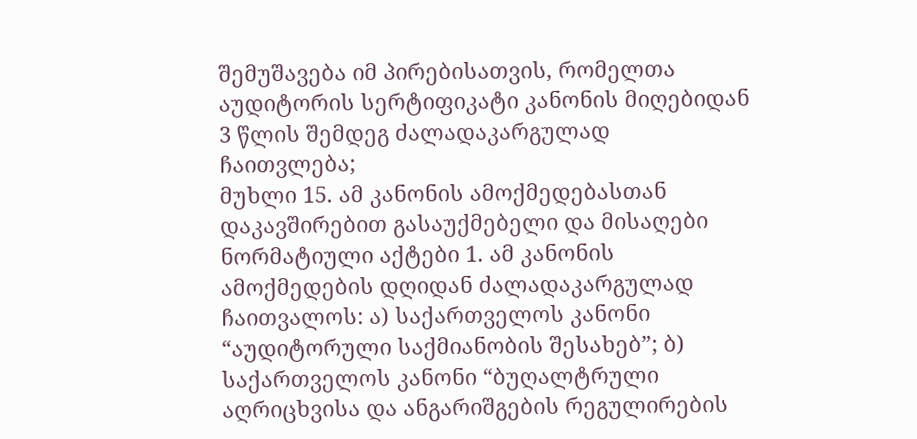შემუშავება იმ პირებისათვის, რომელთა აუდიტორის სერტიფიკატი კანონის მიღებიდან 3 წლის შემდეგ ძალადაკარგულად ჩაითვლება;
მუხლი 15. ამ კანონის ამოქმედებასთან დაკავშირებით გასაუქმებელი და მისაღები ნორმატიული აქტები 1. ამ კანონის ამოქმედების დღიდან ძალადაკარგულად ჩაითვალოს: ა) საქართველოს კანონი “აუდიტორული საქმიანობის შესახებ”; ბ) საქართველოს კანონი “ბუღალტრული აღრიცხვისა და ანგარიშგების რეგულირების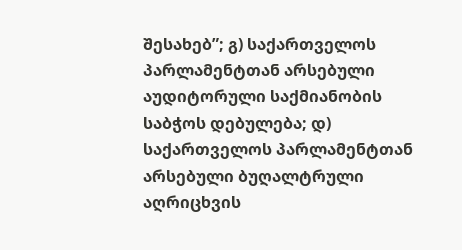შესახებ”; გ) საქართველოს პარლამენტთან არსებული აუდიტორული საქმიანობის საბჭოს დებულება; დ) საქართველოს პარლამენტთან არსებული ბუღალტრული აღრიცხვის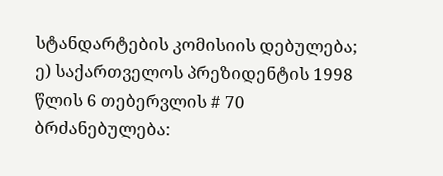სტანდარტების კომისიის დებულება; ე) საქართველოს პრეზიდენტის 1998 წლის 6 თებერვლის # 70 ბრძანებულება: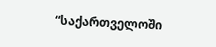“საქართველოში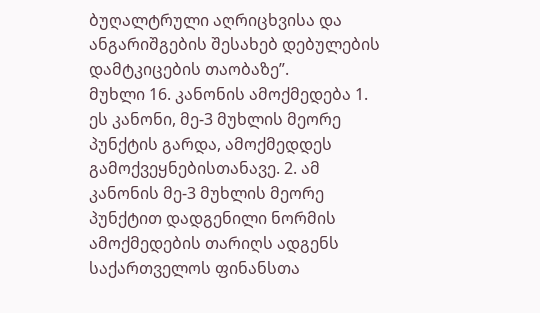ბუღალტრული აღრიცხვისა და ანგარიშგების შესახებ დებულების დამტკიცების თაობაზე”.
მუხლი 16. კანონის ამოქმედება 1. ეს კანონი, მე-3 მუხლის მეორე პუნქტის გარდა, ამოქმედდეს გამოქვეყნებისთანავე. 2. ამ კანონის მე-3 მუხლის მეორე პუნქტით დადგენილი ნორმის ამოქმედების თარიღს ადგენს საქართველოს ფინანსთა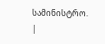სამინისტრო.
|